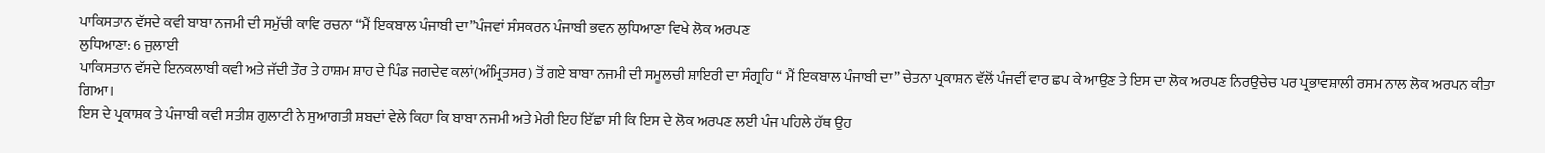ਪਾਕਿਸਤਾਨ ਵੱਸਦੇ ਕਵੀ ਬਾਬਾ ਨਜਮੀ ਦੀ ਸਮੁੱਚੀ ਕਾਵਿ ਰਚਨਾ “ਮੈਂ ਇਕਬਾਲ ਪੰਜਾਬੀ ਦਾ”ਪੰਜਵਾਂ ਸੰਸਕਰਨ ਪੰਜਾਬੀ ਭਵਨ ਲੁਧਿਆਣਾ ਵਿਖੇ ਲੋਕ ਅਰਪਣ
ਲੁਧਿਆਣਾ: 6 ਜੁਲਾਈ
ਪਾਕਿਸਤਾਨ ਵੱਸਦੇ ਇਨਕਲਾਬੀ ਕਵੀ ਅਤੇ ਜੱਦੀ ਤੌਰ ਤੇ ਹਾਸ਼ਮ ਸ਼ਾਹ ਦੇ ਪਿੰਡ ਜਗਦੇਵ ਕਲਾਂ(ਅੰਮ੍ਰਿਤਸਰ) ਤੋਂ ਗਏ ਬਾਬਾ ਨਜਮੀ ਦੀ ਸਮੂਲਚੀ ਸ਼ਾਇਰੀ ਦਾ ਸੰਗ੍ਰਹਿ “ ਮੈਂ ਇਕਬਾਲ ਪੰਜਾਬੀ ਦਾ” ਚੇਤਨਾ ਪ੍ਰਕਾਸ਼ਨ ਵੱਲੋਂ ਪੰਜਵੀਂ ਵਾਰ ਛਪ ਕੇ ਆਉਣ ਤੇ ਇਸ ਦਾ ਲੋਕ ਅਰਪਣ ਨਿਰਉਚੇਚ ਪਰ ਪ੍ਰਭਾਵਸ਼ਾਲੀ ਰਸਮ ਨਾਲ ਲੋਕ ਅਰਪਨ ਕੀਤਾ ਗਿਆ।
ਇਸ ਦੇ ਪ੍ਰਕਾਸ਼ਕ ਤੇ ਪੰਜਾਬੀ ਕਵੀ ਸਤੀਸ਼ ਗੁਲਾਟੀ ਨੇ ਸੁਆਗਤੀ ਸ਼ਬਦਾਂ ਵੇਲੇ ਕਿਹਾ ਕਿ ਬਾਬਾ ਨਜਮੀ ਅਤੇ ਮੇਰੀ ਇਹ ਇੱਛਾ ਸੀ ਕਿ ਇਸ ਦੇ ਲੋਕ ਅਰਪਣ ਲਈ ਪੰਜ ਪਹਿਲੇ ਹੱਥ ਉਹ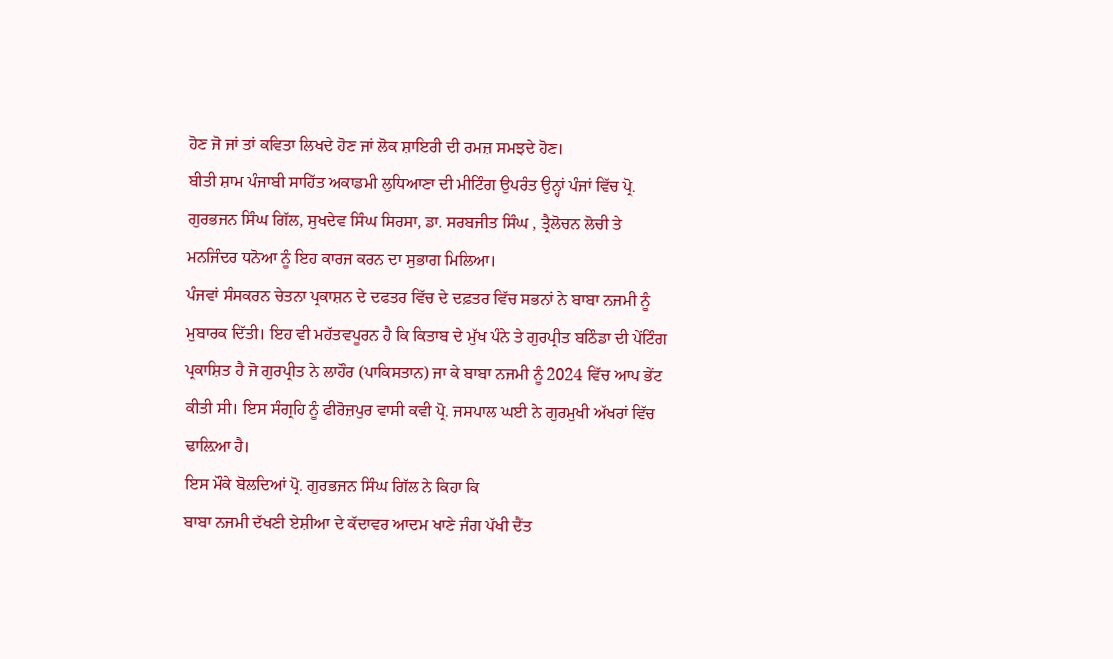ਹੋਣ ਜੋ ਜਾਂ ਤਾਂ ਕਵਿਤਾ ਲਿਖਦੇ ਹੋਣ ਜਾਂ ਲੋਕ ਸ਼ਾਇਰੀ ਦੀ ਰਮਜ਼ ਸਮਝਦੇ ਹੋਣ।
ਬੀਤੀ ਸ਼ਾਮ ਪੰਜਾਬੀ ਸਾਹਿੱਤ ਅਕਾਡਮੀ ਲੁਧਿਆਣਾ ਦੀ ਮੀਟਿੰਗ ਉਪਰੰਤ ਉਨ੍ਹਾਂ ਪੰਜਾਂ ਵਿੱਚ ਪ੍ਰੋ. ਗੁਰਭਜਨ ਸਿੰਘ ਗਿੱਲ, ਸੁਖਦੇਵ ਸਿੰਘ ਸਿਰਸਾ, ਡਾ. ਸਰਬਜੀਤ ਸਿੰਘ , ਤ੍ਰੈਲੋਚਨ ਲੋਚੀ ਤੇ ਮਨਜਿੰਦਰ ਧਨੋਆ ਨੂੰ ਇਹ ਕਾਰਜ ਕਰਨ ਦਾ ਸੁਭਾਗ ਮਿਲਿਆ।
ਪੰਜਵਾਂ ਸੰਸਕਰਨ ਚੇਤਨਾ ਪ੍ਰਕਾਸ਼ਨ ਦੇ ਦਫਤਰ ਵਿੱਚ ਦੇ ਦਫ਼ਤਰ ਵਿੱਚ ਸਭਨਾਂ ਨੇ ਬਾਬਾ ਨਜਮੀ ਨੂੰ ਮੁਬਾਰਕ ਦਿੱਤੀ। ਇਹ ਵੀ ਮਹੱਤਵਪੂਰਨ ਹੈ ਕਿ ਕਿਤਾਬ ਦੇ ਮੁੱਖ ਪੰਨੇ ਤੇ ਗੁਰਪ੍ਰੀਤ ਬਠਿੰਡਾ ਦੀ ਪੇਂਟਿੰਗ ਪ੍ਰਕਾਸ਼ਿਤ ਹੈ ਜੋ ਗੁਰਪ੍ਰੀਤ ਨੇ ਲਾਹੌਰ (ਪਾਕਿਸਤਾਨ) ਜਾ ਕੇ ਬਾਬਾ ਨਜਮੀ ਨੂੰ 2024 ਵਿੱਚ ਆਪ ਭੇਂਟ ਕੀਤੀ ਸੀ। ਇਸ ਸੰਗ੍ਰਹਿ ਨੂੰ ਫੀਰੋਜ਼ਪੁਰ ਵਾਸੀ ਕਵੀ ਪ੍ਰੋ. ਜਸਪਾਲ ਘਈ ਨੇ ਗੁਰਮੁਖੀ ਅੱਖਰਾਂ ਵਿੱਚ ਢਾਲ਼ਿਆ ਹੈ।
ਇਸ ਮੌਕੇ ਬੋਲਦਿਆਂ ਪ੍ਰੋ. ਗੁਰਭਜਨ ਸਿੰਘ ਗਿੱਲ ਨੇ ਕਿਹਾ ਕਿ
ਬਾਬਾ ਨਜਮੀ ਦੱਖਣੀ ਏਸ਼ੀਆ ਦੇ ਕੱਦਾਵਰ ਆਦਮ ਖਾਣੇ ਜੰਗ ਪੱਖੀ ਦੈਂਤ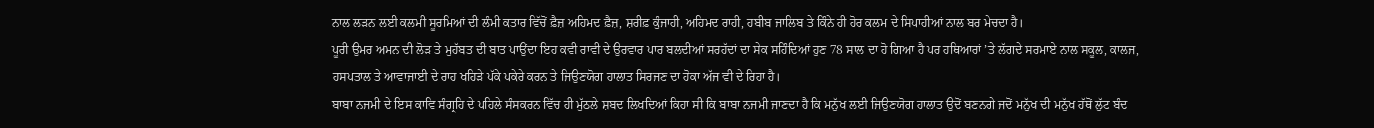ਨਾਲ ਲੜਨ ਲਈ ਕਲਮੀ ਸੂਰਮਿਆਂ ਦੀ ਲੰਮੀ ਕਤਾਰ ਵਿੱਚੋਂ ਫ਼ੈਜ਼ ਅਹਿਮਦ ਫ਼ੈਜ਼, ਸ਼ਰੀਫ਼ ਕੁੰਜਾਹੀ, ਅਹਿਮਦ ਰਾਹੀ, ਹਬੀਬ ਜਾਲਿਬ ਤੇ ਕਿੰਨੇ ਹੀ ਹੋਰ ਕਲਮ ਦੇ ਸਿਪਾਹੀਆਂ ਨਾਲ ਬਰ ਮੇਚਦਾ ਹੈ।
ਪੂਰੀ ਉਮਰ ਅਮਨ ਦੀ ਲੋੜ ਤੇ ਮੁਹੱਬਤ ਦੀ ਬਾਤ ਪਾਉਂਦਾ ਇਹ ਕਵੀ ਰਾਵੀ ਦੇ ਉਰਵਾਰ ਪਾਰ ਬਲਦੀਆਂ ਸਰਹੱਦਾਂ ਦਾ ਸੇਕ ਸਹਿੰਦਿਆਂ ਹੁਣ 78 ਸਾਲ ਦਾ ਹੋ ਗਿਆ ਹੈ ਪਰ ਹਥਿਆਰਾਂ ’ਤੇ ਲੱਗਦੇ ਸਰਮਾਏ ਨਾਲ ਸਕੂਲ, ਕਾਲਜ, ਹਸਪਤਾਲ ਤੇ ਆਵਾਜਾਈ ਦੇ ਰਾਹ ਖਹਿੜੇ ਪੱਕੇ ਪਕੇਰੇ ਕਰਨ ਤੇ ਜਿਉਣਯੋਗ ਹਾਲਾਤ ਸਿਰਜਣ ਦਾ ਹੋਕਾ ਅੱਜ ਵੀ ਦੇ ਰਿਹਾ ਹੈ।
ਬਾਬਾ ਨਜਮੀ ਦੇ ਇਸ ਕਾਵਿ ਸੰਗ੍ਰਹਿ ਦੇ ਪਹਿਲੇ ਸੰਸਕਰਨ ਵਿੱਚ ਹੀ ਮੁੱਠਲੇ ਸ਼ਬਦ ਲਿਖਦਿਆਂ ਕਿਹਾ ਸੀ ਕਿ ਬਾਬਾ ਨਜਮੀ ਜਾਣਦਾ ਹੈ ਕਿ ਮਨੁੱਖ ਲਈ ਜਿਉਣਯੋਗ ਹਾਲਾਤ ਉਦੋਂ ਬਣਨਗੇ ਜਦੋਂ ਮਨੁੱਖ ਦੀ ਮਨੁੱਖ ਹੱਥੋਂ ਲੁੱਟ ਬੰਦ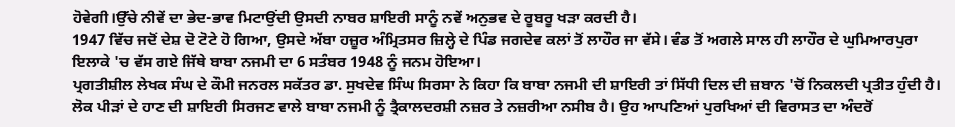ਹੋਵੇਗੀ।ਉੱਚੇ ਨੀਵੇਂ ਦਾ ਭੇਦ-ਭਾਵ ਮਿਟਾਉਂਦੀ ਉਸਦੀ ਨਾਬਰ ਸ਼ਾਇਰੀ ਸਾਨੂੰ ਨਵੇਂ ਅਨੁਭਵ ਦੇ ਰੂਬਰੂ ਖੜਾ ਕਰਦੀ ਹੈ।
1947 ਵਿੱਚ ਜਦੋਂ ਦੇਸ਼ ਦੋ ਟੋਟੇ ਹੋ ਗਿਆ, ਉਸਦੇ ਅੱਬਾ ਹਜ਼ੂਰ ਅੰਮ੍ਰਿਤਸਰ ਜ਼ਿਲ੍ਹੇ ਦੇ ਪਿੰਡ ਜਗਦੇਵ ਕਲਾਂ ਤੋਂ ਲਾਹੌਰ ਜਾ ਵੱਸੇ। ਵੰਡ ਤੋਂ ਅਗਲੇ ਸਾਲ ਹੀ ਲਾਹੌਰ ਦੇ ਘੁਮਿਆਰਪੁਰਾ ਇਲਾਕੇ 'ਚ ਵੱਸ ਗਏ ਜਿੱਥੇ ਬਾਬਾ ਨਜਮੀ ਦਾ 6 ਸਤੰਬਰ 1948 ਨੂੰ ਜਨਮ ਹੋਇਆ।
ਪ੍ਰਗਤੀਸ਼ੀਲ ਲੇਖਕ ਸੰਘ ਦੇ ਕੌਮੀ ਜਨਰਲ ਸਕੱਤਰ ਡਾ. ਸੁਖਦੇਵ ਸਿੰਘ ਸਿਰਸਾ ਨੇ ਕਿਹਾ ਕਿ ਬਾਬਾ ਨਜਮੀ ਦੀ ਸ਼ਾਇਰੀ ਤਾਂ ਸਿੱਧੀ ਦਿਲ ਦੀ ਜ਼ਬਾਨ 'ਚੋਂ ਨਿਕਲਦੀ ਪ੍ਰਤੀਤ ਹੁੰਦੀ ਹੈ। ਲੋਕ ਪੀੜਾਂ ਦੇ ਹਾਣ ਦੀ ਸ਼ਾਇਰੀ ਸਿਰਜਣ ਵਾਲੇ ਬਾਬਾ ਨਜਮੀ ਨੂੰ ਤ੍ਰੈਕਾਲਦਰਸ਼ੀ ਨਜ਼ਰ ਤੇ ਨਜ਼ਰੀਆ ਨਸੀਬ ਹੈ। ਉਹ ਆਪਣਿਆਂ ਪੁਰਖਿਆਂ ਦੀ ਵਿਰਾਸਤ ਦਾ ਅੰਦਰੋਂ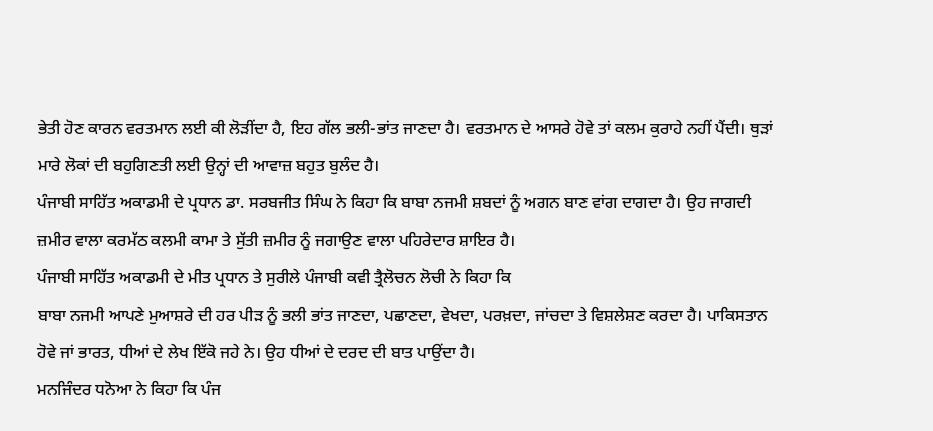ਭੇਤੀ ਹੋਣ ਕਾਰਨ ਵਰਤਮਾਨ ਲਈ ਕੀ ਲੋੜੀਂਦਾ ਹੈ, ਇਹ ਗੱਲ ਭਲੀ-ਭਾਂਤ ਜਾਣਦਾ ਹੈ। ਵਰਤਮਾਨ ਦੇ ਆਸਰੇ ਹੋਵੇ ਤਾਂ ਕਲਮ ਕੁਰਾਹੇ ਨਹੀਂ ਪੈਂਦੀ। ਥੁੜਾਂ ਮਾਰੇ ਲੋਕਾਂ ਦੀ ਬਹੁਗਿਣਤੀ ਲਈ ਉਨ੍ਹਾਂ ਦੀ ਆਵਾਜ਼ ਬਹੁਤ ਬੁਲੰਦ ਹੈ।
ਪੰਜਾਬੀ ਸਾਹਿੱਤ ਅਕਾਡਮੀ ਦੇ ਪ੍ਰਧਾਨ ਡਾ. ਸਰਬਜੀਤ ਸਿੰਘ ਨੇ ਕਿਹਾ ਕਿ ਬਾਬਾ ਨਜਮੀ ਸ਼ਬਦਾਂ ਨੂੰ ਅਗਨ ਬਾਣ ਵਾਂਗ ਦਾਗਦਾ ਹੈ। ਉਹ ਜਾਗਦੀ ਜ਼ਮੀਰ ਵਾਲਾ ਕਰਮੱਠ ਕਲਮੀ ਕਾਮਾ ਤੇ ਸੁੱਤੀ ਜ਼ਮੀਰ ਨੂੰ ਜਗਾਉਣ ਵਾਲਾ ਪਹਿਰੇਦਾਰ ਸ਼ਾਇਰ ਹੈ।
ਪੰਜਾਬੀ ਸਾਹਿੱਤ ਅਕਾਡਮੀ ਦੇ ਮੀਤ ਪ੍ਰਧਾਨ ਤੇ ਸੁਰੀਲੇ ਪੰਜਾਬੀ ਕਵੀ ਤ੍ਰੈਲੋਚਨ ਲੋਚੀ ਨੇ ਕਿਹਾ ਕਿ
ਬਾਬਾ ਨਜਮੀ ਆਪਣੇ ਮੁਆਸ਼ਰੇ ਦੀ ਹਰ ਪੀੜ ਨੂੰ ਭਲੀ ਭਾਂਤ ਜਾਣਦਾ, ਪਛਾਣਦਾ, ਵੇਖਦਾ, ਪਰਖ਼ਦਾ, ਜਾਂਚਦਾ ਤੇ ਵਿਸ਼ਲੇਸ਼ਣ ਕਰਦਾ ਹੈ। ਪਾਕਿਸਤਾਨ ਹੋਵੇ ਜਾਂ ਭਾਰਤ, ਧੀਆਂ ਦੇ ਲੇਖ ਇੱਕੋ ਜਹੇ ਨੇ। ਉਹ ਧੀਆਂ ਦੇ ਦਰਦ ਦੀ ਬਾਤ ਪਾਉਂਦਾ ਹੈ।
ਮਨਜਿੰਦਰ ਧਨੋਆ ਨੇ ਕਿਹਾ ਕਿ ਪੰਜ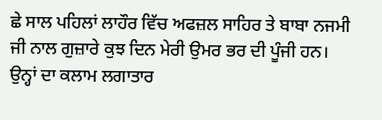ਛੇ ਸਾਲ ਪਹਿਲਾਂ ਲਾਹੌਰ ਵਿੱਚ ਅਫਜ਼ਲ ਸਾਹਿਰ ਤੇ ਬਾਬਾ ਨਜਮੀ ਜੀ ਨਾਲ ਗੁਜ਼ਾਰੇ ਕੁਝ ਦਿਨ ਮੇਰੀ ਉਮਰ ਭਰ ਦੀ ਪੂੰਜੀ ਹਨ। ਉਨ੍ਹਾਂ ਦਾ ਕਲਾਮ ਲਗਾਤਾਰ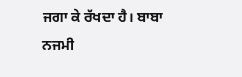ਜਗਾ ਕੇ ਰੱਖਦਾ ਹੈ। ਬਾਬਾ ਨਜਮੀ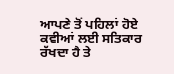ਆਪਣੇ ਤੋਂ ਪਹਿਲਾਂ ਹੋਏ ਕਵੀਆਂ ਲਈ ਸਤਿਕਾਰ ਰੱਖਦਾ ਹੈ ਤੇ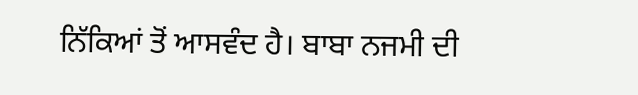ਨਿੱਕਿਆਂ ਤੋਂ ਆਸਵੰਦ ਹੈ। ਬਾਬਾ ਨਜਮੀ ਦੀ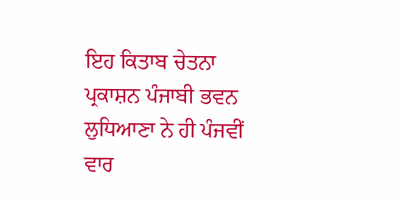ਇਹ ਕਿਤਾਬ ਚੇਤਨਾ ਪ੍ਰਕਾਸ਼ਨ ਪੰਜਾਬੀ ਭਵਨ ਲੁਧਿਆਣਾ ਨੇ ਹੀ ਪੰਜਵੀਂ ਵਾਰ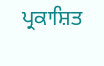ਪ੍ਰਕਾਸ਼ਿਤ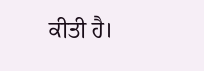ਕੀਤੀ ਹੈ।